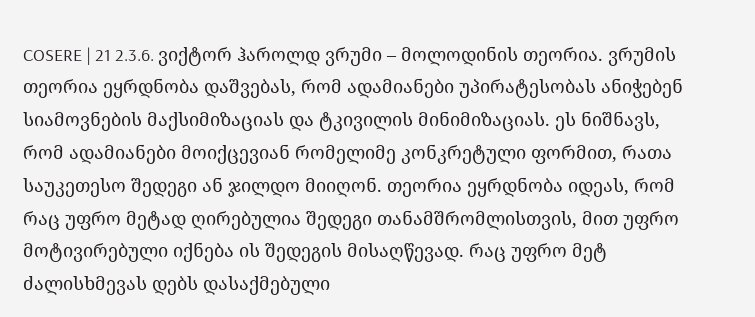COSERE | 21 2.3.6. ვიქტორ ჰაროლდ ვრუმი – მოლოდინის თეორია. ვრუმის თეორია ეყრდნობა დაშვებას, რომ ადამიანები უპირატესობას ანიჭებენ სიამოვნების მაქსიმიზაციას და ტკივილის მინიმიზაციას. ეს ნიშნავს, რომ ადამიანები მოიქცევიან რომელიმე კონკრეტული ფორმით, რათა საუკეთესო შედეგი ან ჯილდო მიიღონ. თეორია ეყრდნობა იდეას, რომ რაც უფრო მეტად ღირებულია შედეგი თანამშრომლისთვის, მით უფრო მოტივირებული იქნება ის შედეგის მისაღწევად. რაც უფრო მეტ ძალისხმევას დებს დასაქმებული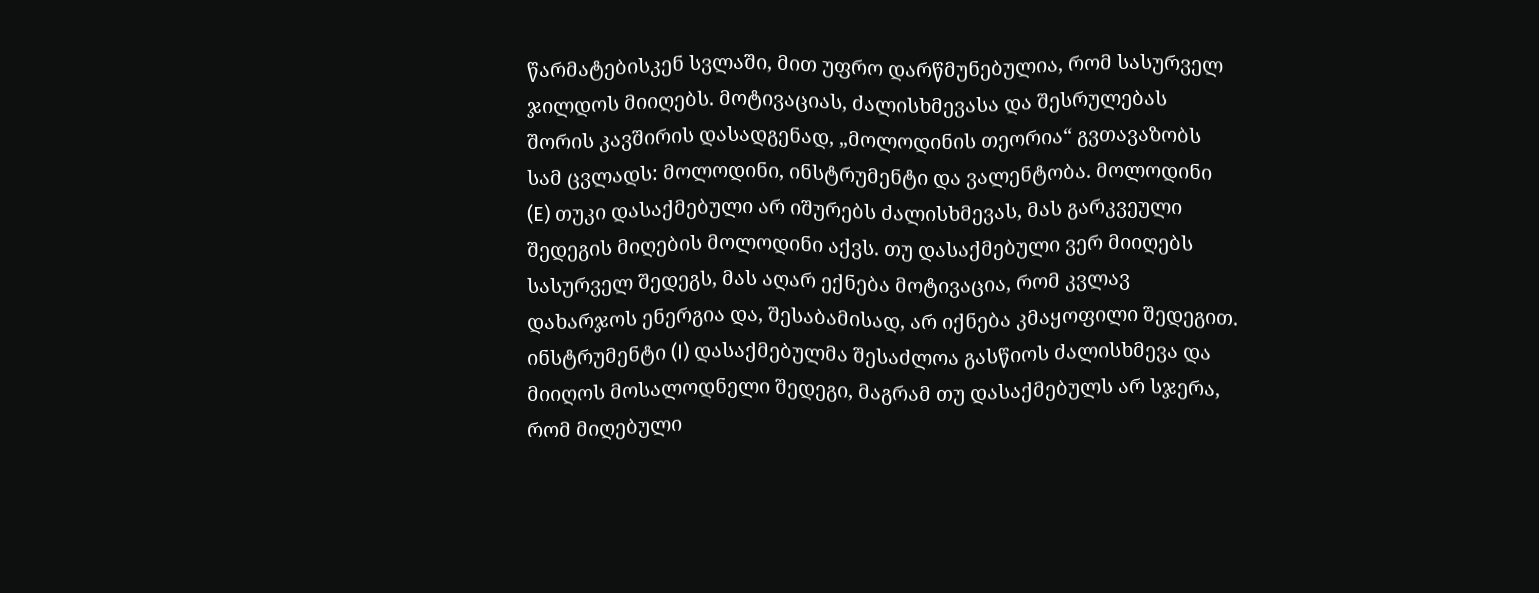წარმატებისკენ სვლაში, მით უფრო დარწმუნებულია, რომ სასურველ ჯილდოს მიიღებს. მოტივაციას, ძალისხმევასა და შესრულებას შორის კავშირის დასადგენად, „მოლოდინის თეორია“ გვთავაზობს სამ ცვლადს: მოლოდინი, ინსტრუმენტი და ვალენტობა. მოლოდინი (E) თუკი დასაქმებული არ იშურებს ძალისხმევას, მას გარკვეული შედეგის მიღების მოლოდინი აქვს. თუ დასაქმებული ვერ მიიღებს სასურველ შედეგს, მას აღარ ექნება მოტივაცია, რომ კვლავ დახარჯოს ენერგია და, შესაბამისად, არ იქნება კმაყოფილი შედეგით. ინსტრუმენტი (I) დასაქმებულმა შესაძლოა გასწიოს ძალისხმევა და მიიღოს მოსალოდნელი შედეგი, მაგრამ თუ დასაქმებულს არ სჯერა, რომ მიღებული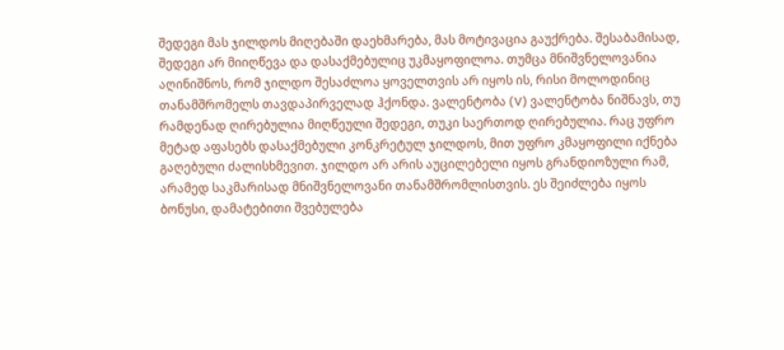შედეგი მას ჯილდოს მიღებაში დაეხმარება, მას მოტივაცია გაუქრება. შესაბამისად, შედეგი არ მიიღწევა და დასაქმებულიც უკმაყოფილოა. თუმცა მნიშვნელოვანია აღინიშნოს, რომ ჯილდო შესაძლოა ყოველთვის არ იყოს ის, რისი მოლოდინიც თანამშრომელს თავდაპირველად ჰქონდა. ვალენტობა (V) ვალენტობა ნიშნავს, თუ რამდენად ღირებულია მიღწეული შედეგი, თუკი საერთოდ ღირებულია. რაც უფრო მეტად აფასებს დასაქმებული კონკრეტულ ჯილდოს, მით უფრო კმაყოფილი იქნება გაღებული ძალისხმევით. ჯილდო არ არის აუცილებელი იყოს გრანდიოზული რამ, არამედ საკმარისად მნიშვნელოვანი თანამშრომლისთვის. ეს შეიძლება იყოს ბონუსი, დამატებითი შვებულება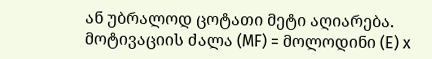ან უბრალოდ ცოტათი მეტი აღიარება. მოტივაციის ძალა (MF) = მოლოდინი (E) x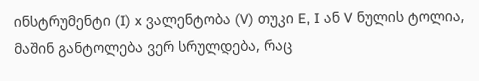ინსტრუმენტი (I) x ვალენტობა (V) თუკი E, I ან V ნულის ტოლია, მაშინ განტოლება ვერ სრულდება, რაც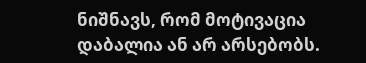ნიშნავს, რომ მოტივაცია დაბალია ან არ არსებობს.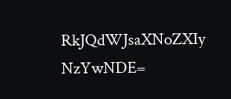RkJQdWJsaXNoZXIy NzYwNDE=